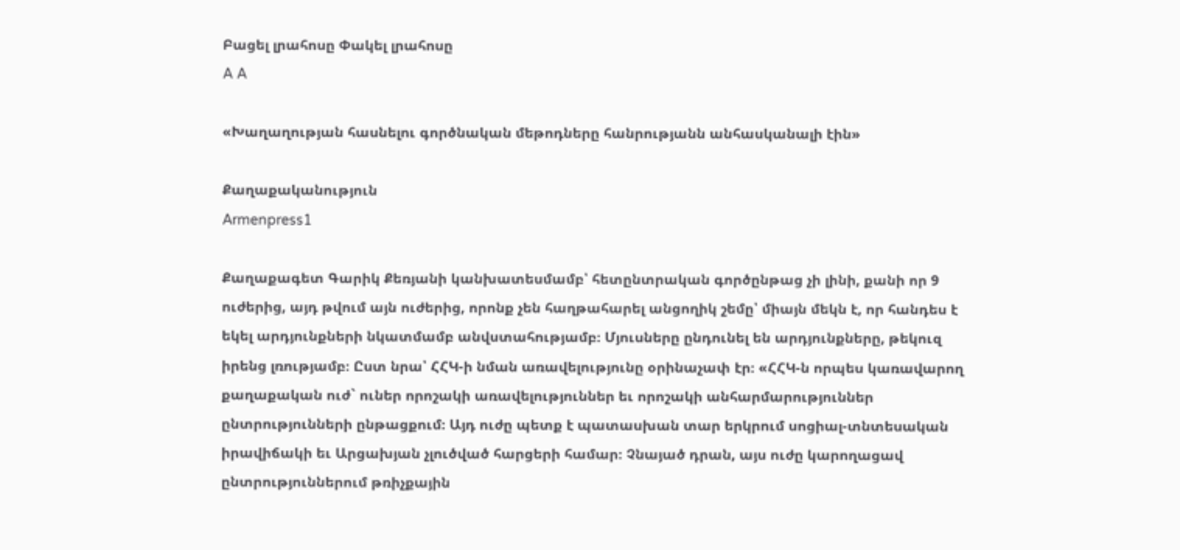Բացել լրահոսը Փակել լրահոսը
A A

«Խաղաղության հասնելու գործնական մեթոդները հանրությանն անհասկանալի էին»

Քաղաքականություն
Armenpress1

Քաղաքագետ Գարիկ Քեռյանի կանխատեսմամբ՝ հետընտրական գործընթաց չի լինի, քանի որ 9 ուժերից, այդ թվում այն ուժերից, որոնք չեն հաղթահարել անցողիկ շեմը՝ միայն մեկն է, որ հանդես է եկել արդյունքների նկատմամբ անվստահությամբ։ Մյուսները ընդունել են արդյունքները, թեկուզ իրենց լռությամբ։ Ըստ նրա՝ ՀՀԿ-ի նման առավելությունը օրինաչափ էր։ «ՀՀԿ-ն որպես կառավարող քաղաքական ուժ` ուներ որոշակի առավելություններ եւ որոշակի անհարմարություններ ընտրությունների ընթացքում։ Այդ ուժը պետք է պատասխան տար երկրում սոցիալ-տնտեսական իրավիճակի եւ Արցախյան չլուծված հարցերի համար։ Չնայած դրան, այս ուժը կարողացավ ընտրություններում թռիչքային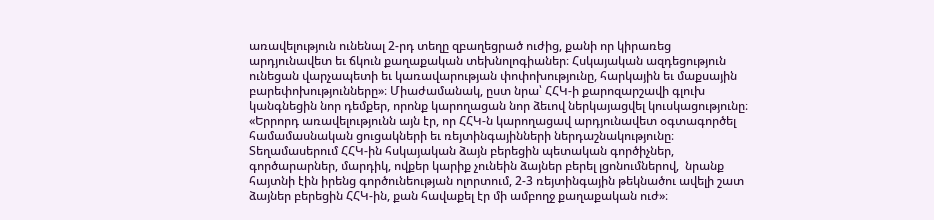առավելություն ունենալ 2-րդ տեղը զբաղեցրած ուժից, քանի որ կիրառեց արդյունավետ եւ ճկուն քաղաքական տեխնոլոգիաներ։ Հսկայական ազդեցություն ունեցան վարչապետի եւ կառավարության փոփոխությունը, հարկային եւ մաքսային բարեփոխությունները»։ Միաժամանակ, ըստ նրա՝ ՀՀԿ-ի քարոզարշավի գլուխ կանգնեցին նոր դեմքեր, որոնք կարողացան նոր ձեւով ներկայացվել կուսկացությունը։ «Երրորդ առավելությունն այն էր, որ ՀՀԿ-ն կարողացավ արդյունավետ օգտագործել համամասնական ցուցակների եւ ռեյտինգայինների ներդաշնակությունը։ Տեղամասերում ՀՀԿ-ին հսկայական ձայն բերեցին պետական գործիչներ, գործարարներ, մարդիկ, ովքեր կարիք չունեին ձայներ բերել լցոնումներով,  նրանք հայտնի էին իրենց գործունեության ոլորտում, 2-3 ռեյտինգային թեկնածու ավելի շատ ձայներ բերեցին ՀՀԿ-ին, քան հավաքել էր մի ամբողջ քաղաքական ուժ»։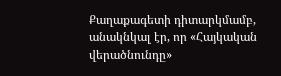Քաղաքագետի դիտարկմամբ, անակնկալ էր, որ «Հայկական վերածնունդը»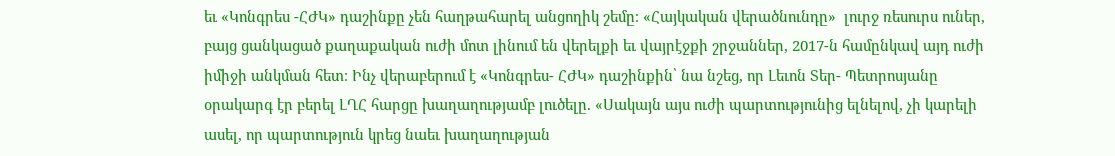եւ «Կոնգրես -ՀԺԿ» դաշինքը չեն հաղթահարել անցողիկ շեմը։ «Հայկական վերածնունդը»  լուրջ ռեսուրս ուներ, բայց ցանկացած քաղաքական ուժի մոտ լինում են վերելքի եւ վայրէջքի շրջաններ, 2017-ն համընկավ այդ ուժի իմիջի անկման հետ։ Ինչ վերաբերում է «Կոնգրես- ՀԺԿ» դաշինքին՝ նա նշեց, որ Լեւոն Տեր- Պետրոսյանը օրակարգ էր բերել ԼՂՀ հարցը խաղաղությամբ լուծելը. «Սակայն այս ուժի պարտությունից ելնելով, չի կարելի ասել, որ պարտություն կրեց նաեւ խաղաղության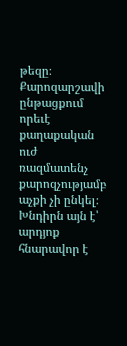թեզը։ Քարոզարշավի ընթացքում որեւէ քաղաքական ուժ ռազմատենչ քարոզչությամբ աչքի չի ընկել։ Խնդիրն այն է՝ արդյոք հնարավոր է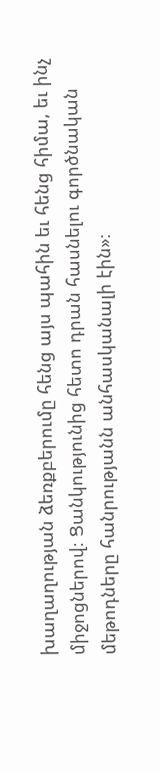խաղաղության ձեռքբերումը հենց այս պահին եւ հենց հիմա, եւ ինչ միջոցներով։ Ցանկությունից հետո դրան հասնելու գործնական մեթոդները հանրությանն անհասկանալի էին»։